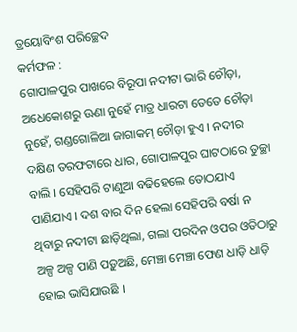ତ୍ରୟୋବିଂଶ ପରିଚ୍ଛେଦ
କର୍ମଫଳ :
ଗୋପାଳପୁର ପାଖରେ ବିରୂପା ନଦୀଟା ଭାରି ଚୌଡ଼ା, ଅଧେକୋଶରୁ ଊଣା ନୁହେଁ ମାତ୍ର ଧାରଟା ତେତେ ଚୌଡ଼ା ନୁହେଁ, ଗଣ୍ଡଗୋଳିଆ ଜାଗାକମ୍ ଚୌଡ଼ା ହୁଏ । ନଦୀର ଦକ୍ଷିଣ ତରଫଟାରେ ଧାର, ଗୋପାଳପୁର ଘାଟଠାରେ ତୁଚ୍ଛା ବାଲି । ସେହିପରି ଟାଣୁଆ ବଢିହେଲେ ତୋଠଯାଏ ପାଣିଯାଏ । ଦଶ ବାର ଦିନ ହେଲା ସେହିପରି ବର୍ଷା ନ ଥିବାରୁ ନଦୀଟା ଛାଡ଼ିଥିଲା, ଗଲା ପରଦିନ ଓପର ଓତିଠାରୁ ଅଳ୍ପ ଅଳ୍ପ ପାଣି ପଡ଼ୁଅଛି, ମେଞ୍ଚା ମେଞ୍ଚା ଫେଣ ଧାଡ଼ି ଧାଡ଼ି ହୋଇ ଭାସିଯାଉଛି ।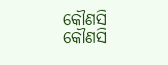କୌଣସି କୌଣସି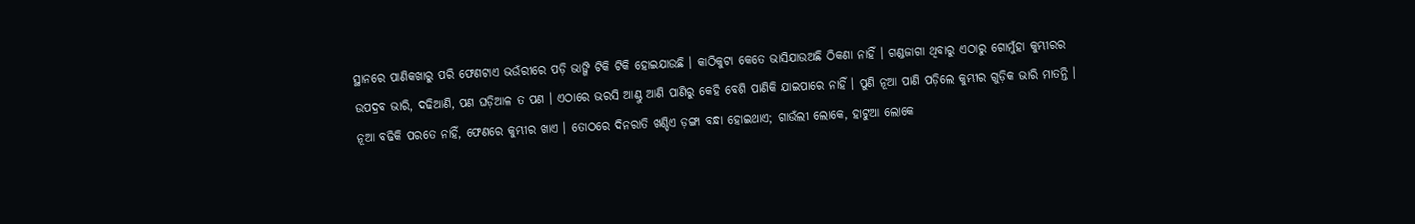ସ୍ଥାନରେ ପାଣିକଖାରୁ ପରି ଫେଣଟାଏ ଭଉଁରୀରେ ପଡ଼ି ଭାଙ୍ଗି ଟିକି ଟିକି ହୋଇଯାଉଛି । କାଠିକୁଟା କେତେ ଭାସିଯାଉଅଛି ଠିକଣା ନାହିଁ । ଗଣ୍ଡଜାଗା ଥିବାରୁ ଏଠାରୁ ଗୋମୁଁହା କୁମ୍ଭୀରର ଉପଦ୍ରବ ଭାରି, ଦଢିଆଣି, ପଣ ଘଡ଼ିଆଳ ତ ପଣ । ଏଠାରେ ଭରସି ଆଣ୍ଠୁ ଆଣି ପାଣିରୁ କେହି ବେଶି ପାଣିକି ଯାଇପାରେ ନାହିଁ । ପୁଣି ନୂଆ ପାଣି ପଡ଼ିଲେ କୁମ୍ଭୀର ଗୁଡ଼ିକ ଭାରି ମାତନ୍ତି । ନୂଆ ବଢିକି ପରତେ ନାହିଁ, ଫେଣରେ କୁମ୍ଭୀର ଖାଏ । ତୋଠରେ ଦିନରାତି ଖଣ୍ଡିଏ ଡ଼ଙ୍ଗା ବନ୍ଧା ହୋଇଥାଏ; ଗାଉଁଲୀ ଲୋକେ, ହାଟୁଆ ଲୋକେ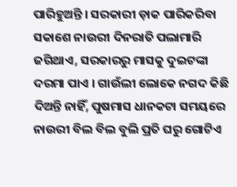ପାରିହୁଅନ୍ତି । ସରକାରୀ ଡ଼ାକ ପାରିକରିବା ସକାଶେ ନାଉରୀ ଦିନରାତି ପଲାମାରି ଜଗିଥାଏ, ସରକାରରୁ ମାସକୁ ଦୁଇଟଙ୍କା ଦରମା ପାଏ । ଗାଉଁଲୀ ଲୋକେ ନଗଦ କିଛି ଦିଅନ୍ତି ନାହିଁ, ପୁଷମାସ ଧାନକଟା ସମୟରେ ନାଉରୀ ବିଲ ବିଲ ବୁଲି ପ୍ରତି ଘରୁ ଗୋଟିଏ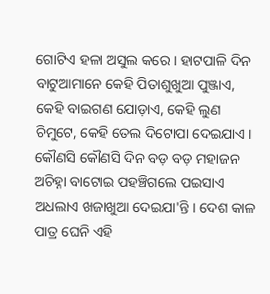ଗୋଟିଏ ହଳା ଅସୁଲ କରେ । ହାଟପାଳି ଦିନ ବାଟୁଆମାନେ କେହି ପିତାଶୁଖୁଆ ପୁଞ୍ଜାଏ, କେହି ବାଇଗଣ ଯୋଡ଼ାଏ, କେହି ଲୁଣ ଚିମୁଟେ, କେହି ତେଲ ଦିଟୋପା ଦେଇଯାଏ । କୌଣସି କୌଣସି ଦିନ ବଡ଼ ବଡ଼ ମହାଜନ ଅଚିହ୍ନା ବାଟୋଇ ପହଞ୍ଚିଗଲେ ପଇସାଏ ଅଧଲାଏ ଖଜାଖୁଆ ଦେଇଯା'ନ୍ତି । ଦେଶ କାଳ ପାତ୍ର ଘେନି ଏହି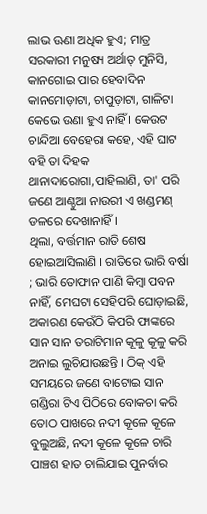ଲାଭ ଊଣା ଅଧିକ ହୁଏ; ମାତ୍ର ସରକାରୀ ମନୁଷ୍ୟ ଅର୍ଥାତ୍ ମୁନିସି, କାନଗୋଇ ପାର ହେବାଦିନ କାନମୋଡ଼ାଟା, ଚାପୁଡ଼ାଟା, ଗାଳିଟା କେଭେ ଉଣା ହୁଏ ନାହିଁ । କେଉଟ ଚାନ୍ଦିଆ ବେହେରା କହେ, ଏହି ଘାଟ ବହି ତା ଦିହକ ଥାନାଦାରୋଗା,ପାହିଲାଣି, ତା' ପରି ଜଣେ ଆଣ୍ଠୁଆ ନାଉରୀ ଏ ଖଣ୍ଡମଣ୍ ଡଳରେ ଦେଖାନାହିଁ ।
ଥିଲା, ବର୍ତ୍ତମାନ ରାତି ଶେଷ ହୋଇଆସିଲାଣି । ରାତିରେ ଭାରି ବର୍ଷା ; ଭାରି ତୋଫାନ ପାଣି କିମ୍ବା ପବନ ନାହିଁ, ମେଘଟା ସେହିପରି ଘୋଡ଼ାଇଛି, ଅକାରଣ କେଉଁଠି କିପରି ଫାଙ୍କରେ ସାନ ସାନ ତରାଟିମାନ କୂଳୁ କୂଳୁ କରି ଅନାଇ ଲୁଚିଯାଉଛନ୍ତି । ଠିକ୍ ଏହି ସମୟରେ ଜଣେ ବାଟୋଇ ସାନ ଗଣ୍ଡିରା ଟିଏ ପିଠିରେ ବୋକଚା କରି ତୋଠ ପାଖରେ ନଦୀ କୂଳେ କୂଳେ ବୁଲୁଅଛି, ନଦୀ କୂଳେ କୂଳେ ଚାରି ପାଞ୍ଚଶ ହାତ ଚାଲିଯାଇ ପୁନର୍ବାର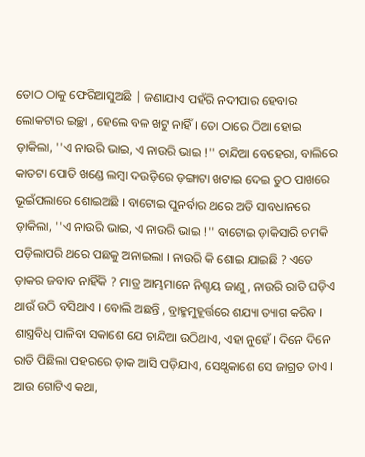ତୋଠ ଠାକୁ ଫେରିଆସୁଅଛି | ଜଣାଯାଏ ପହଁରି ନଦୀପାର ହେବାର ଲୋକଟାର ଇଚ୍ଛା , ହେଲେ ବଳ ଖଟୁ ନାହିଁ । ତୋ ଠାରେ ଠିଆ ହୋଇ ଡ଼ାକିଲା, ''ଏ ନାଉରି ଭାଇ, ଏ ନାଉରି ଭାଇ !'' ଚାନ୍ଦିଆ ବେହେରା, ବାଲିରେ କାତଟା ପୋତି ଖଣ୍ଡେ ଲମ୍ବା ଦଉଡ଼ିରେ ଡ଼ଙ୍ଗାଟା ଖଟାଇ ଦେଇ ତୁଠ ପାଖରେ ଭୂଇଁପଲାରେ ଶୋଇଅଛି । ବାଟୋଇ ପୁନର୍ବାର ଥରେ ଅତି ସାବଧାନରେ ଡ଼ାକିଲା, ''ଏ ନାଉରି ଭାଇ, ଏ ନାଉରି ଭାଇ !'' ବାଟୋଇ ଡ଼ାକିସାରି ଚମକି ପଡ଼ିଲାପରି ଥରେ ପଛକୁ ଅନାଇଲା । ନାଉରି କି ଶୋଇ ଯାଇଛି ? ଏତେ ଡ଼ାକର ଜବାବ ନାହିଁକି ? ମାତ୍ର ଆମ୍ଭମାନେ ନିଶ୍ଚୟ ଜାଣୁ, ନାଉରି ରାତି ଘଡ଼ିଏ ଥାଉଁ ଉଠି ବସିଥାଏ । ବୋଲି ଅଛନ୍ତି , ବ୍ରାହ୍ମମୁହୂର୍ତ୍ତରେ ଶଯ୍ୟା ତ୍ୟାଗ କରିବ । ଶାସ୍ତ୍ରବିଧ୍ ପାଳିବା ସକାଶେ ଯେ ଚାନ୍ଦିଆ ଉଠିଥାଏ, ଏହା ନୁହେଁ । ଦିନେ ଦିନେ ରାତି ପିଛିଲା ପହରରେ ଡ଼ାକ ଆସି ପଡ଼ିଯାଏ, ସେଥ୍ସକାଶେ ସେ ଜାଗ୍ରତ ତାଏ । ଆଉ ଗୋଟିଏ କଥା,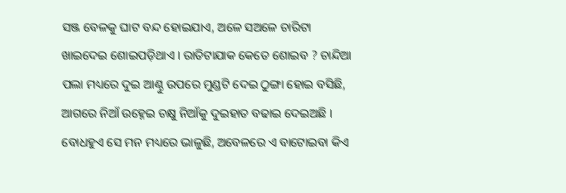ସଞ୍ଜ ବେଳକୁ ଘାଟ ବନ୍ଦ ହୋଇଯାଏ, ଅଳେ ସଅଳେ ଚାରିଟା ଖାଇଦେଇ ଶୋଇପଡ଼ିଥାଏ । ରାତିଟାଯାକ କେତେ ଶୋଇବ ? ଚାନ୍ଦିଆ ପଲା ମଧ୍ୟରେ ଦୁଇ ଆଣ୍ଠୁ ଉପରେ ମୁଣ୍ଡଟି ଦେଇ ଠୁଙ୍ଗା ହୋଇ ବସିଛି, ଆଗରେ ନିଆଁ ଉହ୍ନେଇ ଚକ୍ଷୁ ନିଆଁକୁ ଦୁଇହାତ ବଢାଇ ଦେଇଅଛି । ବୋଧହୁଏ ସେ ମନ ମଧ୍ୟରେ ଭାଳୁଛି, ଅବେଳରେ ଏ ବାଟୋଇବା କିଏ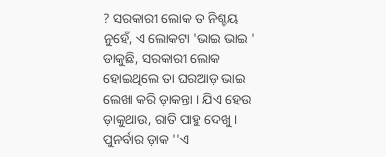? ସରକାରୀ ଲୋକ ତ ନିଶ୍ଚୟ ନୁହେଁ, ଏ ଲୋକଟା 'ଭାଇ ଭାଇ ' ଡାକୁଛି, ସରକାରୀ ଲୋକ ହୋଇଥିଲେ ତା ଘରଆଡ଼ ଭାଇ ଲେଖା କରି ଡ଼ାକନ୍ତା । ଯିଏ ହେଉ ଡ଼ାକୁଥାଉ, ରାତି ପାହୁ ଦେଖୁ । ପୁନର୍ବାର ଡ଼ାକ ''ଏ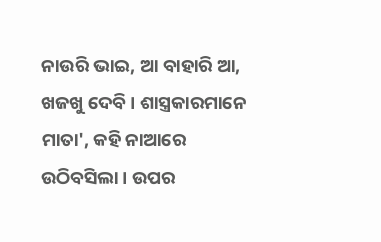ନାଉରି ଭାଇ, ଆ ବାହାରି ଆ, ଖଜଖୁ ଦେବି । ଶାସ୍ତ୍ରକାରମାନେ ମାତା', କହି ନାଆରେ ଉଠିବସିଲା । ଉପର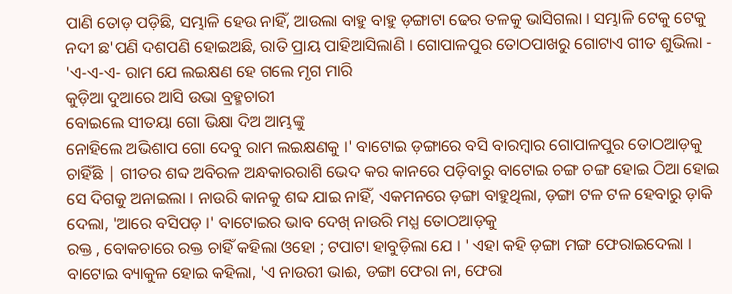ପାଣି ତୋଡ଼ ପଡ଼ିଛି, ସମ୍ଭାଳି ହେଉ ନାହିଁ, ଆଉଲା ବାହୁ ବାହୁ ଡ଼ଙ୍ଗାଟା ଢେର ତଳକୁ ଭାସିଗଲା । ସମ୍ଭାଳି ଟେକୁ ଟେକୁ ନଦୀ ଛ'ପଣି ଦଶପଣି ହୋଇଅଛି, ରାତି ପ୍ରାୟ ପାହିଆସିଲାଣି । ଗୋପାଳପୁର ତୋଠପାଖରୁ ଗୋଟାଏ ଗୀତ ଶୁଭିଲା -
'ଏ-ଏ-ଏ- ରାମ ଯେ ଲଇକ୍ଷଣ ହେ ଗଲେ ମୃଗ ମାରି
କୁଡ଼ିଆ ଦୁଆରେ ଆସି ଉଭା ବ୍ରହ୍ମଚାରୀ
ବୋଇଲେ ସୀତୟା ଗୋ ଭିକ୍ଷା ଦିଅ ଆମ୍ଭଙ୍କୁ
ନୋହିଲେ ଅଭିଶାପ ଗୋ ଦେବୁ ରାମ ଲଇକ୍ଷଣକୁ ।' ବାଟୋଇ ଡ଼ଙ୍ଗାରେ ବସି ବାରମ୍ବାର ଗୋପାଳପୁର ତୋଠଆଡ଼କୁ ଚାହିଁଛି | ଗୀତର ଶବ୍ଦ ଅବିରଳ ଅନ୍ଧକାରରାଶି ଭେଦ କର କାନରେ ପଡ଼ିବାରୁ ବାଟୋଇ ଚଙ୍ଗ ଚଙ୍ଗ ହୋଇ ଠିଆ ହୋଇ ସେ ଦିଗକୁ ଅନାଇଲା । ନାଉରି କାନକୁ ଶବ୍ଦ ଯାଇ ନାହିଁ, ଏକମନରେ ଡ଼ଙ୍ଗା ବାହୁଥିଲା, ଡ଼ଙ୍ଗା ଟଳ ଟଳ ହେବାରୁ ଡ଼ାକି ଦେଲା, 'ଆରେ ବସିପଡ଼ ।' ବାଟୋଇର ଭାବ ଦେଖ୍ ନାଉରି ମଧ୍ଯ ତୋଠଆଡ଼କୁ
ରକ୍ତ , ବୋକଚାରେ ରକ୍ତ ଚାହିଁ କହିଲା ଓହୋ ; ଟପାଟା ହାବୁଡ଼ିଲା ଯେ । ' ଏହା କହି ଡ଼ଙ୍ଗା ମଙ୍ଗ ଫେରାଇଦେଲା । ବାଟୋଇ ବ୍ୟାକୁଳ ହୋଇ କହିଲା, 'ଏ ନାଉରୀ ଭାଈ, ଡଙ୍ଗା ଫେରା ନା, ଫେରା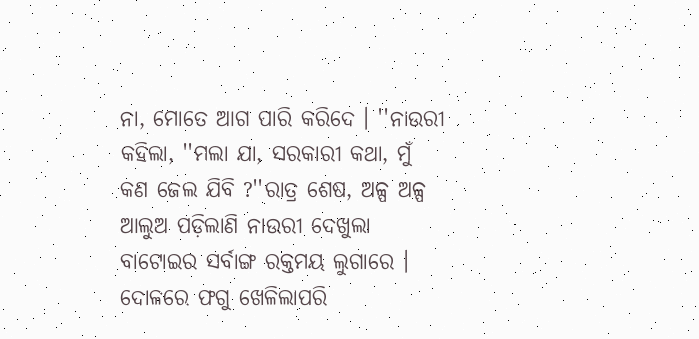ନା, ମୋତେ ଆଗ ପାରି କରିଦେ । ''ନାଉରୀ କହିଲା, ''ମଲା ଯା, ସରକାରୀ କଥା, ମୁଁ କଣ ଜେଲ ଯିବି ?''ରାତ୍ର ଶେଷ, ଅଳ୍ପ ଅଳ୍ପ ଆଲୁଅ ପଡ଼ିଲାଣି ନାଉରୀ ଦେଖୁଲା ବାଟୋଇର ସର୍ବାଙ୍ଗ ରକ୍ତମୟ ଲୁଗାରେ । ଦୋଳରେ ଫଗୁ ଖେଳିଲାପରି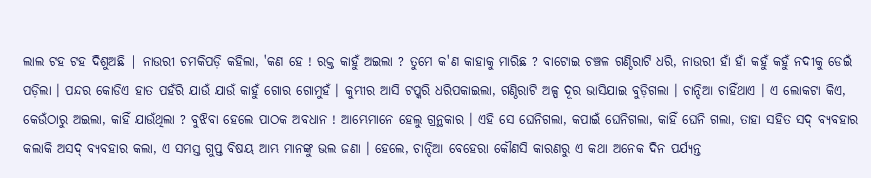ଲାଲ ଟହ ଟହ ଦିଶୁଅଛି | ନାଉରୀ ଚମକିପଡ଼ି କହିଲା, 'କଣ ହେ ! ରକ୍ତ କାହୁଁ ଅଇଲା ? ତୁମେ କ'ଣ କାହାକୁ ମାରିଛ ? ବାଟୋଇ ଚଞ୍ଚଳ ଗଣ୍ଠିରାଟି ଧରି, ନାଉରୀ ହାଁ ହାଁ କହୁଁ କହୁଁ ନଦୀକୁ ଡେଇଁ ପଡ଼ିଲା । ପନ୍ଦର କୋଡିଏ ହାତ ପହଁରି ଯାଉଁ ଯାଉଁ କାହୁଁ ଗୋର ଗୋମୁହଁ । କୁମ୍ଭୀର ଆସି ଟପ୍କରି ଧରିପକାଇଲା, ଗଣ୍ଠିରାଟି ଅଳ୍ପ ଦୂର ଭାସିଯାଇ ବୁଡ଼ିଗଲା । ଚାନ୍ଦିଆ ଚାହିଁଥାଏ । ଏ ଲୋକଟା କିଏ, କେଉଁଠାରୁ ଅଇଲା, କାହିଁ ଯାଉଁଥିଲା ? ବୁଝିବା ହେଲେ ପାଠକ ଅବଧାନ ! ଆମ୍ଭେମାନେ ହେଲୁ ଗ୍ରନ୍ଥକାର । ଏହି ସେ ଘେନିଗଲା, କପାଇଁ ଘେନିଗଲା, କାହିଁ ଘେନି ଗଲା, ତାହା ସହିତ ସଦ୍ ବ୍ୟବହାର କଲାକି ଅସଦ୍ ବ୍ୟବହାର କଲା, ଏ ସମସ୍ତ ଗୁପ୍ତ ବିଷୟ ଆମ୍ଭ ମାନଙ୍କୁ ଭଲ ଜଣା । ହେଲେ, ଚାନ୍ଦିଆ ବେହେରା କୌଣସି କାରଣରୁ ଏ କଥା ଅନେକ ଦିନ ପର୍ଯ୍ୟନ୍ତ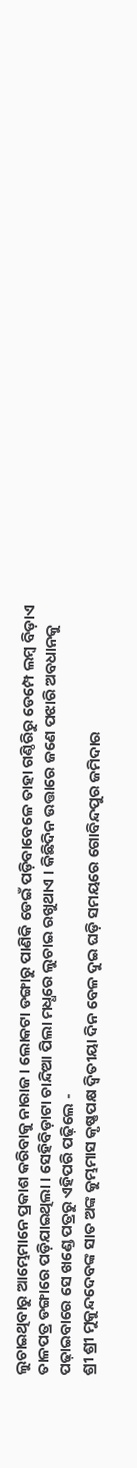ଲୁଚାଇଥିବାରୁ ଆମ୍ଭେମାନେ ପ୍ରକାଶ କରିବାକୁ ନାରାଜ । ଲୋକଟା ଡଙ୍ଗାରୁ ପାଣିକି ଡେଇଁ ପଡ଼ିବାବେଳେ ତାହା ଗଣ୍ଠିରିରୁ ଡେମ୍ପେ ଲମ୍ବ ବିଡ଼ାଏ ତାଳପତ୍ର ଡଙ୍ଗାରେ ପଡ଼ିଯାଇଥିଲା । ସେହିବିଡ଼ାଟା ଚାନ୍ଦିଆ ପିଲା ମଧ୍ଧରେ ଲୁଚାଇ ରଖୁଥାଏ । କିଛିଦିନ ଉତ୍ତାରେ ଜଣେ ପଝାରି ଅବଧାନକୁ ପଢ଼ାଇବାରେ ସେ ଖଣ୍ଡେ ପତ୍ରରୁ ଏହିପରି ପଢ଼ିଲେ -
ଶ୍ରୀ ଶ୍ରୀ ମୁକୁନ୍ଦଦେବଙ୍କ ସାତ ଅଙ୍କ କୁମ୍ଭମାସ କୃଷ୍ଣପକ୍ଷ ଦ୍ଵିତୀୟା ଦିନ ବେଳ ଦୁଇ ଘଡ଼ି ସମୟରେ ଗୋବିନ୍ଦପୁର ଜମିଦାର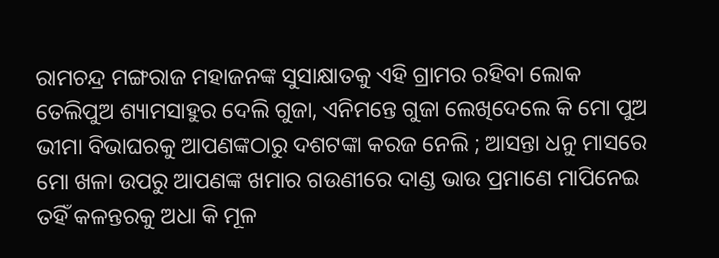ରାମଚନ୍ଦ୍ର ମଙ୍ଗରାଜ ମହାଜନଙ୍କ ସୁସାକ୍ଷାତକୁ ଏହି ଗ୍ରାମର ରହିବା ଲୋକ ତେଲିପୁଅ ଶ୍ୟାମସାହୁର ଦେଲି ଗୁଜା, ଏନିମନ୍ତେ ଗୁଜା ଲେଖିଦେଲେ କି ମୋ ପୁଅ ଭୀମା ବିଭାଘରକୁ ଆପଣଙ୍କଠାରୁ ଦଶଟଙ୍କା କରଜ ନେଲି ; ଆସନ୍ତା ଧନୁ ମାସରେ ମୋ ଖଳା ଉପରୁ ଆପଣଙ୍କ ଖମାର ଗଉଣୀରେ ଦାଣ୍ଡ ଭାଉ ପ୍ରମାଣେ ମାପିନେଇ ତହିଁ କଳନ୍ତରକୁ ଅଧା କି ମୂଳ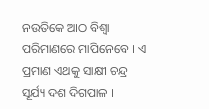ନଉତିକେ ଆଠ ବିଶ୍ୱା ପରିମାଣରେ ମାପିନେବେ । ଏ ପ୍ରମାଣ ଏଥକୁ ସାକ୍ଷୀ ଚନ୍ଦ୍ର ସୂର୍ଯ୍ୟ ଦଶ ଦିଗପାଳ ।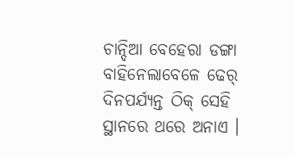ଚାନ୍ଦିଆ ବେହେରା ଡଙ୍ଗା ବାହିନେଲାବେଳେ ଢେର୍ ଦିନପର୍ଯ୍ୟନ୍ତ ଠିକ୍ ସେହି ସ୍ଥାନରେ ଥରେ ଅନାଏ ।